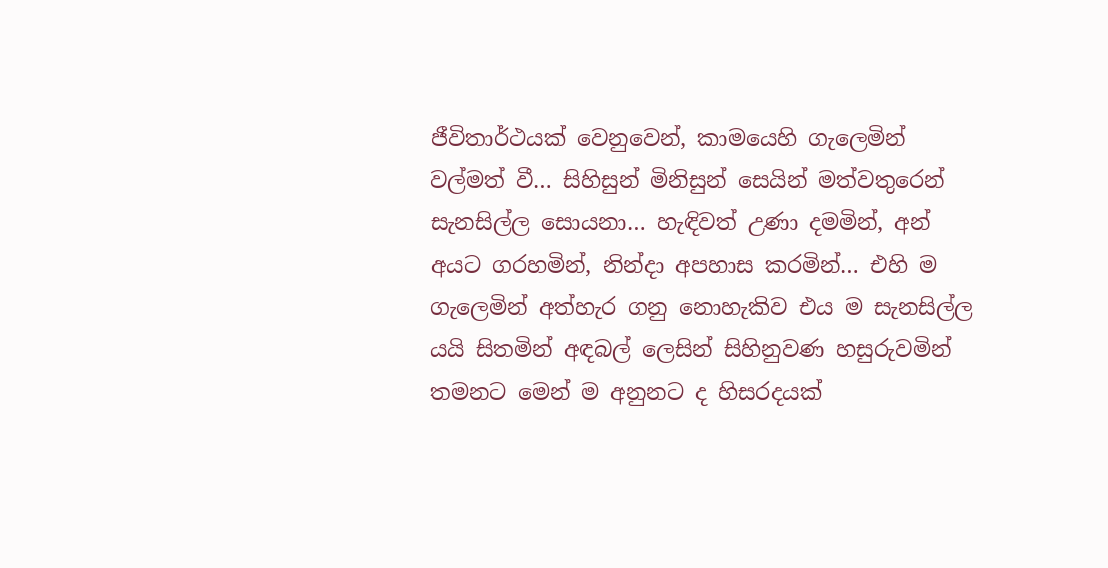ජීවිතාර්ථයක් වෙනුවෙන්, කාමයෙහි ගැලෙමින් වල්මත් වී… සිහිසුන් මිනිසුන් සෙයින් මත්වතුරෙන් සැනසිල්ල සොයනා… හැඳිවත් උණා දමමින්, අන් අයට ගරහමින්, නින්දා අපහාස කරමින්… එහි ම ගැලෙමින් අත්හැර ගනු නොහැකිව එය ම සැනසිල්ල යයි සිතමින් අඳබල් ලෙසින් සිහිනුවණ හසුරුවමින් තමනට මෙන් ම අනුනට ද හිසරදයක්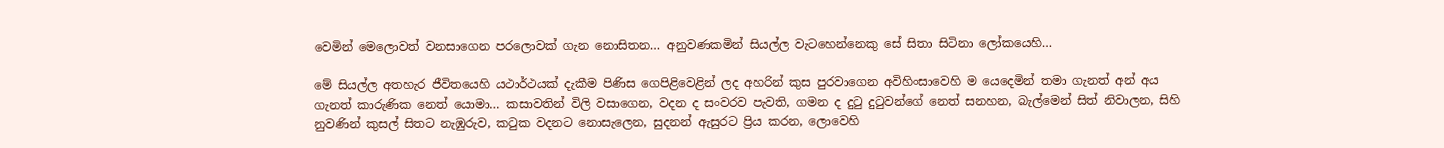වෙමින් මෙලොවත් වනසාගෙන පරලොවක් ගැන නොසිතන… අනුවණකමින් සියල්ල වැටහෙන්නෙකු සේ සිතා සිටිනා ලෝකයෙහි…

මේ සියල්ල අතහැර ජීවිතයෙහි යථාර්ථයක් දැකීම පිණිස ගෙපිළිවෙළින් ලද අහරින් කුස පුරවාගෙන අවිහිංසාවෙහි ම යෙදෙමින් තමා ගැනත් අන් අය ගැනත් කාරුණික නෙත් යොමා… කසාවතින් විලි වසාගෙන, වදන ද සංවරව පැවති, ගමන ද දුටු දුටුවන්ගේ නෙත් සනහන, බැල්මෙන් සිත් නිවාලන, සිහි නුවණින් කුසල් සිතට නැඹුරුව, කටුක වදනට නොසැලෙන, සුදනන් ඇසුරට ප්‍රිය කරන, ලොවෙහි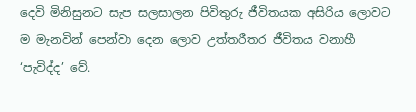දෙවි මිනිසුනට සැප සලසාලන පිවිතුරු ජීවිතයක අසිරිය ලොවට ම මැනවින් පෙන්වා දෙන ලොව උත්තරීතර ජීවිතය වනාහී ‘පැවිද්ද’ වේ.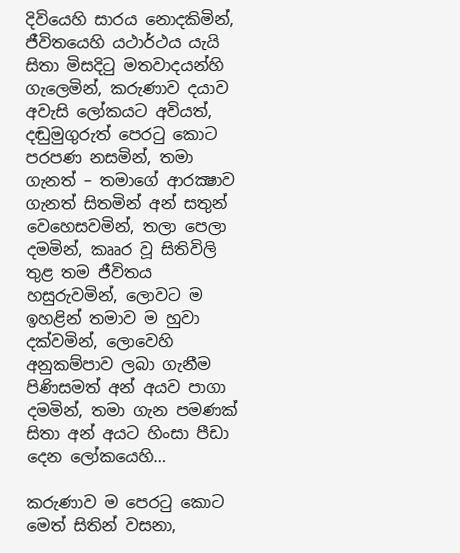දිවියෙහි සාරය නොදකිමින්, ජීවිතයෙහි යථාර්ථය යැයි සිතා මිසදිටු මතවාදයන්හි ගැලෙමින්, කරුණාව දයාව අවැසි ලෝකයට අවියත්, දඬුමුගුරුත් පෙරටු කොට පරපණ නසමින්, තමා ගැනත් – තමාගේ ආරක්‍ෂාව ගැනත් සිතමින් අන් සතුන් වෙහෙසවමින්, තලා පෙලා දමමින්, කෲර වූ සිතිවිලි තුළ තම ජීවිතය හසුරුවමින්, ලොවට ම ඉහළින් තමාව ම හුවා දක්වමින්, ලොවෙහි අනුකම්පාව ලබා ගැනීම පිණිසමත් අන් අයව පාගා දමමින්, තමා ගැන පමණක් සිතා අන් අයට හිංසා පීඩා දෙන ලෝකයෙහි…

කරුණාව ම පෙරටු කොට මෙත් සිතින් වසනා,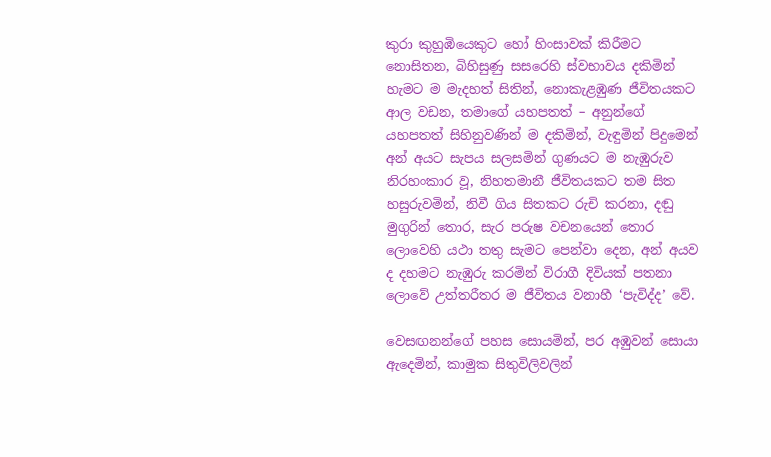කුරා කුහුඹියෙකුට හෝ හිංසාවක් කිරීමට නොසිතන, බිහිසුණු සසරෙහි ස්වභාවය දකිමින් හැමට ම මැදහත් සිතින්, නොකැළඹුණ ජීවිතයකට ආල වඩන, තමාගේ යහපතත් – අනුන්ගේ යහපතත් සිහිනුවණින් ම දකිමින්, වැඳුමින් පිදුමෙන් අන් අයට සැපය සලසමින් ගුණයට ම නැඹුරුව නිරහංකාර වූ, නිහතමානී ජීවිතයකට තම සිත හසුරුවමින්, නිවී ගිය සිතකට රුචි කරනා, දඬු මුගුරින් තොර, සැර පරුෂ වචනයෙන් තොර ලොවෙහි යථා තතු සැමට පෙන්වා දෙන, අන් අයව ද දහමට නැඹුරු කරමින් විරාගී දිවියක් පතනා ලොවේ උත්තරීතර ම ජීවිතය වනාහී ‘පැවිද්ද’ වේ.

වෙසඟනන්ගේ පහස සොයමින්, පර අඹුවන් සොයා ඇදෙමින්, කාමුක සිතුවිලිවලින්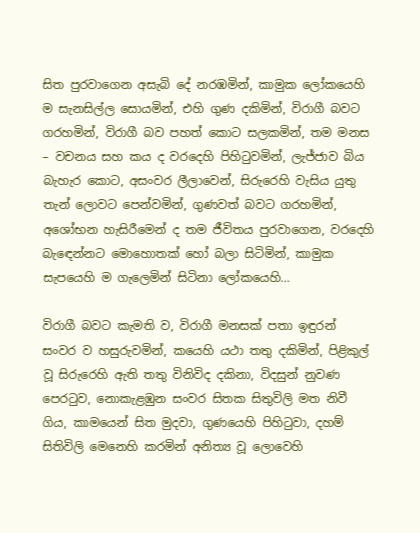සිත පුරවාගෙන අසැබි දේ නරඹමින්, කාමුක ලෝකයෙහි ම සැනසිල්ල සොයමින්, එහි ගුණ දකිමින්, විරාගී බවට ගරහමින්, විරාගී බව පහත් කොට සලකමින්, තම මනස – වචනය සහ කය ද වරදෙහි පිහිටුවමින්, ලැජ්ජාව බිය බැහැර කොට, අසංවර ලීලාවෙන්, සිරුරෙහි වැසිය යුතු තැන් ලොවට පෙන්වමින්, ගුණවත් බවට ගරහමින්, අශෝභන හැසිරීමෙන් ද තම ජීවිතය පුරවාගෙන, වරදෙහි බැඳෙන්නට මොහොතක් හෝ බලා සිටිමින්, කාමුක සැපයෙහි ම ගැලෙමින් සිටිනා ලෝකයෙහි…

විරාගී බවට කැමති ව, විරාගී මනසක් පතා ඉඳුරන් සංවර ව හසුරුවමින්, කයෙහි යථා තතු දකිමින්, පිළිකුල් වූ සිරුරෙහි ඇති තතු විනිවිද දකිනා, විදසුන් නුවණ පෙරටුව, නොකැළඹුන සංවර සිතක සිතුවිලි මත නිවී ගිය, කාමයෙන් සිත මුදවා, ගුණයෙහි පිහිටුවා, දහම් සිතිවිලි මෙනෙහි කරමින් අනිත්‍ය වූ ලොවෙහි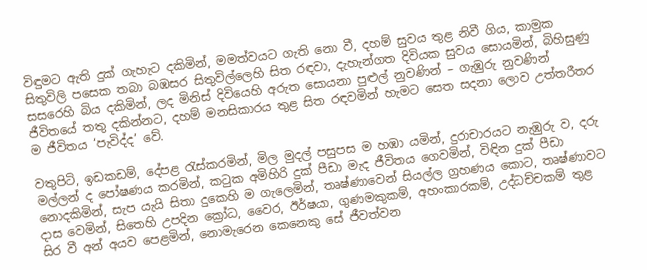විඳුමට ඇති දුක් ගැහැට දකිමින්, මමත්වයට ගැති නො වී, දහම් සුවය තුළ නිවී ගිය, කාමුක සිතුවිලි පසෙක තබා බඹසර සිතුවිල්ලෙහි සිත රඳවා, දැහැන්ගත දිවියක සුවය සොයමින්, බිහිසුණු සසරෙහි බිය දකිමින්, ලද මිනිස් දිවියෙහි අරුත සොයනා පුළුල් නුවණින් – ගැඹුරු නුවණින් ජීවිතයේ තතු දකින්නට, දහම් මනසිකාරය තුළ සිත රඳවමින් හැමට සෙත සදනා ලොව උත්තරීතර ම ජීවිතය ‘පැවිද්ද’ වේ.

වතුපිටි, ඉඩකඩම්, දේපළ රැස්කරමින්, මිල මුදල් පසුපස ම හඹා යමින්, දුරාචාරයට නැඹුරු ව, දරු මල්ලන් ද පෝෂණය කරමින්, කටුක අමිහිරි දුක් පීඩා මැද ජීවිතය ගෙවමින්, විඳින දුක් පීඩා නොදකිමින්, සැප යැයි සිතා දුකෙහි ම ගැලෙමින්, තෘෂ්ණාවෙන් සියල්ල ග්‍රහණය කොට, තෘෂ්ණාවට දාස වෙමින්, සිතෙහි උපදින ක්‍රෝධ, වෛර, ඊර්ෂයා, ගුණමකුකම්, අහංකාරකම්, උද්ධච්චකම් තුළ සිර වී අන් අයව පෙළමින්, නොමැරෙන කෙනෙකු සේ ජීවත්වන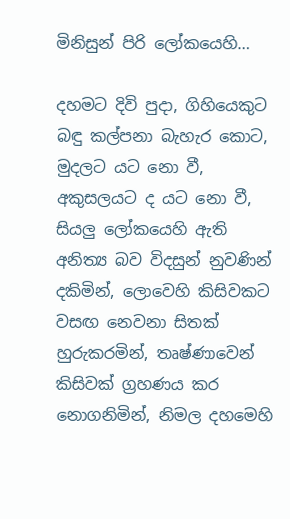මිනිසුන් පිරි ලෝකයෙහි…

දහමට දිවි පුදා, ගිහියෙකුට බඳු කල්පනා බැහැර කොට, මුදලට යට නො වී, අකුසලයට ද යට නො වී, සියලු ලෝකයෙහි ඇති අනිත්‍ය බව විදසුන් නුවණින් දකිමින්, ලොවෙහි කිසිවකට වසඟ නෙවනා සිතක් හුරුකරමින්, තෘෂ්ණාවෙන් කිසිවක් ග්‍රහණය කර නොගනිමින්, නිමල දහමෙහි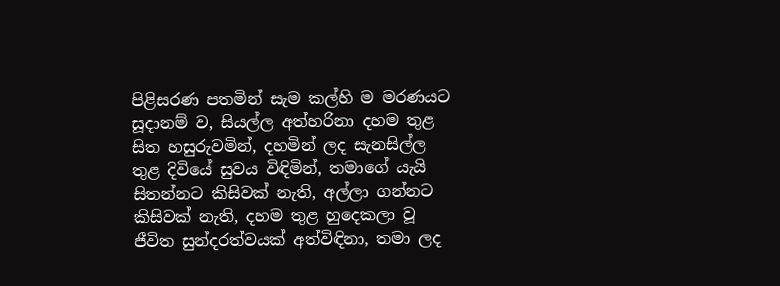පිළිසරණ පතමින් සැම කල්හි ම මරණයට සූදානම් ව, සියල්ල අත්හරිනා දහම තුළ සිත හසුරුවමින්, දහමින් ලද සැනසිල්ල තුළ දිවියේ සුවය විඳිමින්, තමාගේ යැයි සිතන්නට කිසිවක් නැති, අල්ලා ගන්නට කිසිවක් නැති, දහම තුළ හුදෙකලා වූ ජීවිත සුන්දරත්වයක් අත්විඳිනා, තමා ලද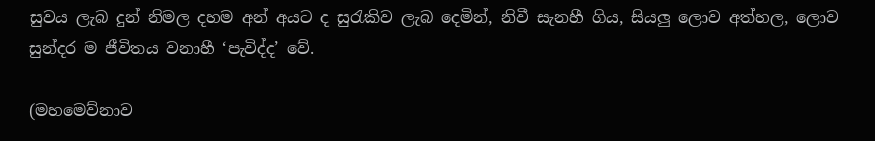සුවය ලැබ දුන් නිමල දහම අන් අයට ද සුරැකිව ලැබ දෙමින්, නිවී සැනහී ගිය, සියලු ලොව අත්හල, ලොව සුන්දර ම ජීවිතය වනාහී ‘පැවිද්ද’ වේ.

(මහමෙව්නාව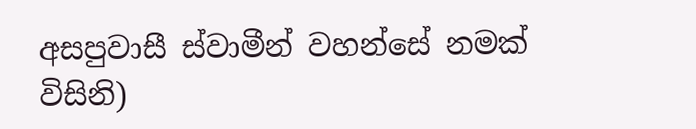අසපුවාසී ස්වාමීන් වහන්සේ නමක් විසිනි)